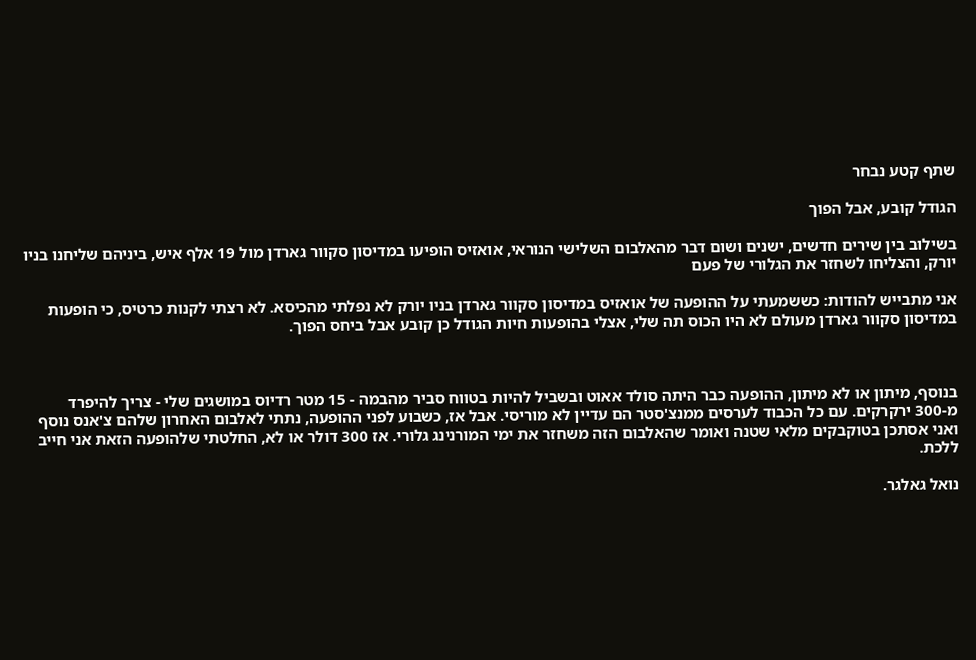שתף קטע נבחר

הגודל קובע, אבל הפוך

בשילוב בין שירים חדשים, ישנים ושום דבר מהאלבום השלישי הנוראי, אואזיס הופיעו במדיסון סקוור גארדן מול 19 אלף איש, ביניהם שליחנו בניו יורק, והצליחו לשחזר את הגלורי של פעם

אני מתבייש להודות: כששמעתי על ההופעה של אואזיס במדיסון סקוור גארדן בניו יורק לא נפלתי מהכיסא. לא רצתי לקנות כרטיס, כי הופעות במדיסון סקוור גארדן מעולם לא היו הכוס תה שלי, אצלי בהופעות חיות הגודל כן קובע אבל ביחס הפוך.



בנוסף, מיתון או לא מיתון, ההופעה כבר היתה סולד אאוט ובשביל להיות בטווח סביר מהבמה - 15 מטר רדיוס במושגים שלי - צריך להיפרד מ-300 ירקרקים. עם כל הכבוד לערסים ממנצ'סטר הם עדיין לא מוריסי. אבל אז, כשבוע לפני ההופעה, נתתי לאלבום האחרון שלהם צ'אנס נוסף ואני אסתכן בטוקבקים מלאי שטנה ואומר שהאלבום הזה משחזר את ימי המורנינג גלורי. אז 300 דולר או לא, החלטתי שלהופעה הזאת אני חייב ללכת.

נואל גאלגר.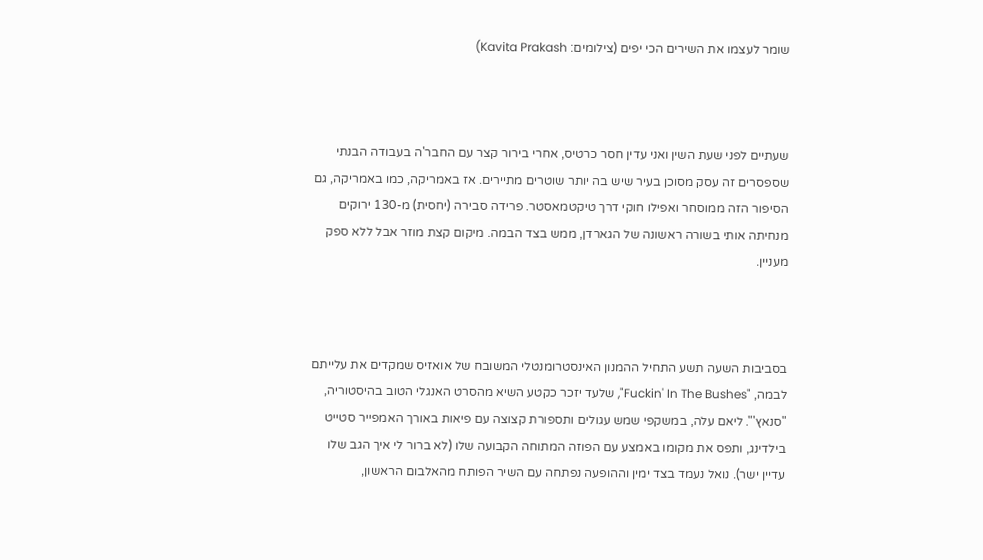שומר לעצמו את השירים הכי יפים (צילומים: Kavita Prakash)



שעתיים לפני שעת השין ואני עדין חסר כרטיס, אחרי בירור קצר עם החבר'ה בעבודה הבנתי שספסרים זה עסק מסוכן בעיר שיש בה יותר שוטרים מתיירים. אז באמריקה, כמו באמריקה, גם הסיפור הזה ממוסחר ואפילו חוקי דרך טיקטמאסטר. פרידה סבירה (יחסית) מ-130 ירוקים מנחיתה אותי בשורה ראשונה של הגארדן, ממש בצד הבמה. מיקום קצת מוזר אבל ללא ספק מעניין.



בסביבות השעה תשע התחיל ההמנון האינסטרומנטלי המשובח של אואזיס שמקדים את עלייתם לבמה, "Fuckin' In The Bushes", שלעד יזכר כקטע השיא מהסרט האנגלי הטוב בהיסטוריה, "סנאץ'". ליאם עלה, במשקפי שמש עגולים ותספורת קצוצה עם פיאות באורך האמפייר סטייט בילדינג, ותפס את מקומו באמצע עם הפוזה המתוחה הקבועה שלו (לא ברור לי איך הגב שלו עדיין ישר). נואל נעמד בצד ימין וההופעה נפתחה עם השיר הפותח מהאלבום הראשון,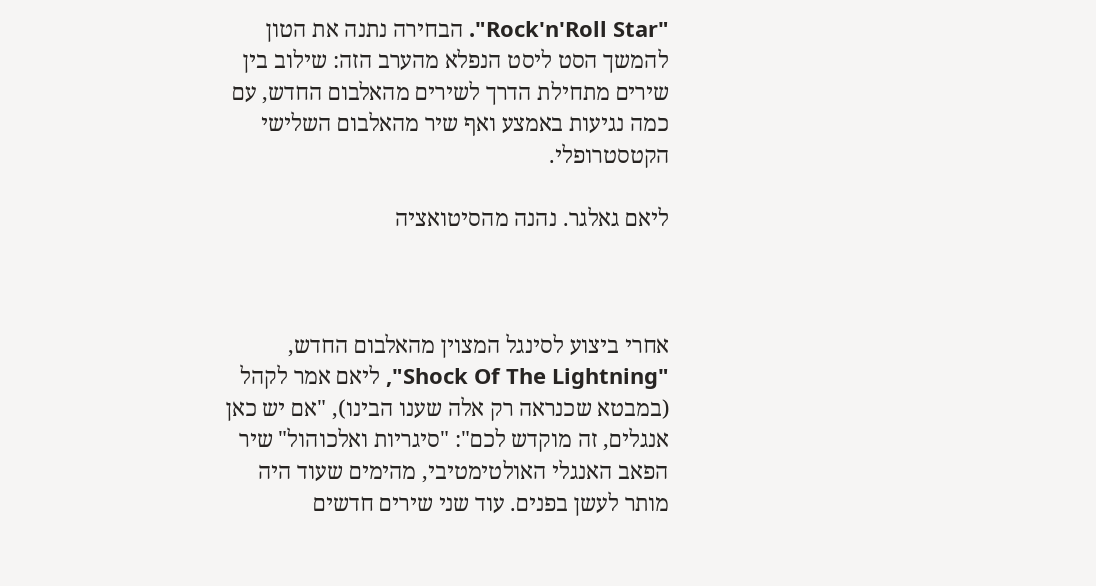"Rock'n'Roll Star". הבחירה נתנה את הטון להמשך הסט ליסט הנפלא מהערב הזה: שילוב בין שירים מתחילת הדרך לשירים מהאלבום החדש, עם כמה נגיעות באמצע ואף שיר מהאלבום השלישי הקטסטרופלי.

ליאם גאלגר. נהנה מהסיטואציה



אחרי ביצוע לסינגל המצוין מהאלבום החדש, "Shock Of The Lightning", ליאם אמר לקהל (במבטא שכנראה רק אלה שענו הבינו), "אם יש כאן אנגלים, זה מוקדש לכם": "סיגריות ואלכוהול" שיר הפאב האנגלי האולטימטיבי, מהימים שעוד היה מותר לעשן בפנים. עוד שני שירים חדשים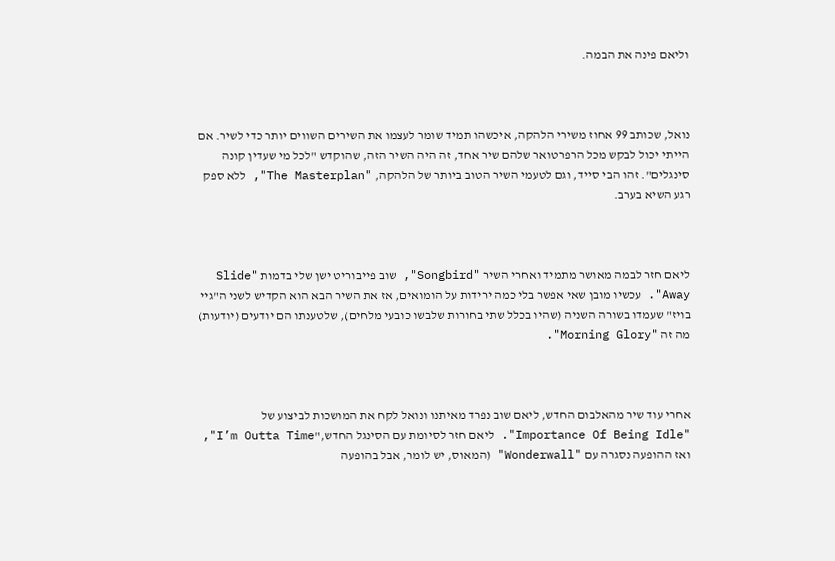וליאם פינה את הבמה.



נואל, שכותב 99 אחוז משירי הלהקה, איכשהו תמיד שומר לעצמו את השירים השווים יותר כדי לשיר. אם הייתי יכול לבקש מכל הרפרטואר שלהם שיר אחד, זה היה השיר הזה, שהוקדש "לכל מי שעדין קונה סינגלים". זהו הבי סייד, וגם לטעמי השיר הטוב ביותר של הלהקה, "The Masterplan", ללא ספק רגע השיא בערב.



ליאם חזר לבמה מאושר מתמיד ואחרי השיר "Songbird", שוב פייבוריט ישן שלי בדמות "Slide Away". עכשיו מובן שאי אפשר בלי כמה ירידות על הומואים, אז את השיר הבא הוא הקדיש לשני ה"גיי בויז" שעמדו בשורה השניה (שהיו בכלל שתי בחורות שלבשו כובעי מלחים), שלטענתו הם יודעים (יודעות) מה זה "Morning Glory".



אחרי עוד שיר מהאלבום החדש, ליאם שוב נפרד מאיתנו ונואל לקח את המושכות לביצוע של "Importance Of Being Idle". ליאם חזר לסיומת עם הסינגל החדש,"I’m Outta Time", ואז ההופעה נסגרה עם "Wonderwall" (המאוס, יש לומר, אבל בהופעה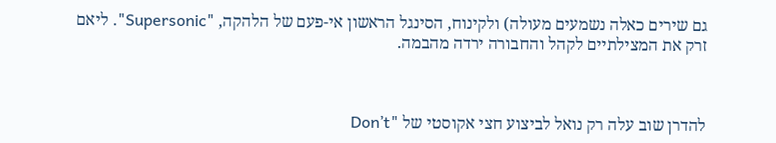גם שירים כאלה נשמעים מעולה) ולקינוח, הסינגל הראשון אי-פעם של הלהקה, "Supersonic". ליאם זרק את המצילתיים לקהל והחבורה ירדה מהבמה.



להדרן שוב עלה רק נואל לביצוע חצי אקוסטי של "Don’t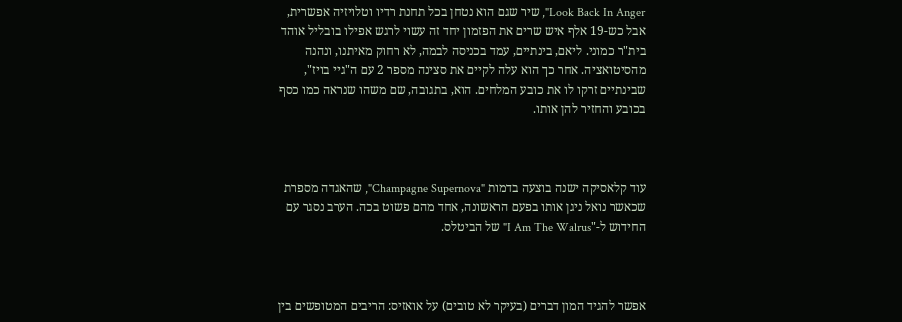Look Back In Anger", שיר שגם הוא נטחן בכל תחנת רדיו וטלויזיה אפשרית, אבל כש-19 אלף איש שרים את הפזמון יחד זה עשוי לרגש אפילו בובליל אוהד בית"ר כמוני. ליאם, בינתיים, עמד בכניסה לבמה, לא רחוק מאיתנו, ונהנה מהסיטואציה. אחר כך הוא עלה לקיים את סצינה מספר 2 עם ה"גיי בויז", שבינתיים זרקו לו את כובע המלחים. הוא, בתגובה, שם משהו שנראה כמו כסף בכובע והחזיר להן אותו.



עוד קלאסיקה ישנה בוצעה בדמות "Champagne Supernova", שהאגדה מספרת שכאשר נואל ניגן אותו בפעם הראשונה, אחד מהם פשוט בכה. הערב נסגר עם החידוש ל-"I Am The Walrus" של הביטלס.



אפשר להגיד המון דברים (בעיקר לא טובים) על אואזיס: הריבים המטופשים בין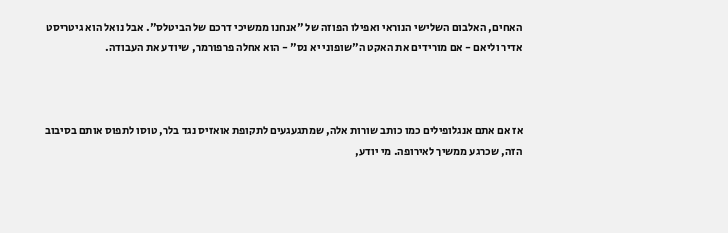האחים, האלבום השלישי הנוראי ואפילו הפוזה של "אנחנו ממשיכי דרכם של הביטלס". אבל נואל הוא גיטריסט אדיר וליאם - אם מורידים את האקט ה"שופוני יא נס" - הוא אחלה פרפורמר, שיודע את העבודה.



אז אם אתם אנגלופילים כמו כותב שורות אלה, שמתגעגעים לתקופת אואזיס נגד בלר, טוסו לתפוס אותם בסיבוב הזה, שכרגע ממשיך לאירופה. מי יודע,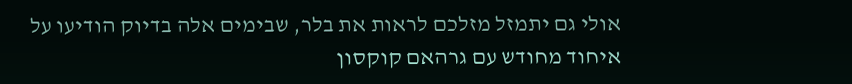אולי גם יתמזל מזלכם לראות את בלר, שבימים אלה בדיוק הודיעו על איחוד מחודש עם גרהאם קוקסון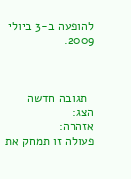להופעה ב-3 ביולי 2009.



  תגובה חדשה
הצג:
אזהרה:
פעולה זו תמחק את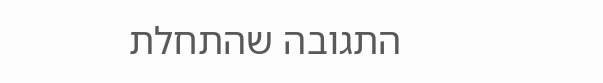התגובה שהתחלת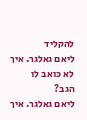להקליד
ליאם גאלגר. איך לא כואב לו הגב?
ליאם גאלגר. איך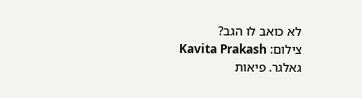לא כואב לו הגב?
צילום: Kavita Prakash
גאלגר. פיאות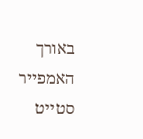באורך האמפייר סטייט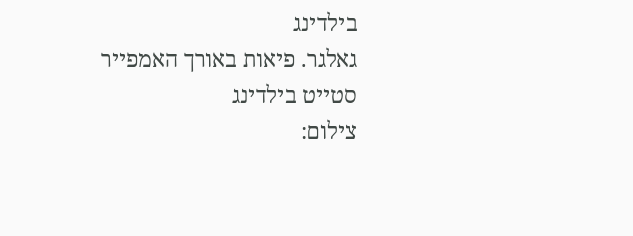בילדינג
גאלגר. פיאות באורך האמפייר סטייט בילדינג
צילום: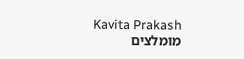Kavita Prakash
מומלצים